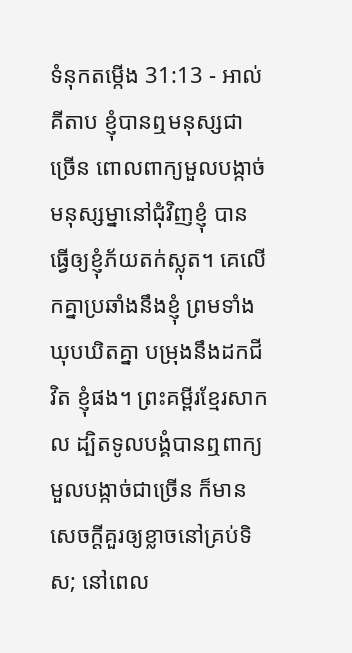ទំនុកតម្កើង 31:13 - អាល់គីតាប ខ្ញុំបានឮមនុស្សជាច្រើន ពោលពាក្យមួលបង្កាច់ មនុស្សម្នានៅជុំវិញខ្ញុំ បានធ្វើឲ្យខ្ញុំភ័យតក់ស្លុត។ គេលើកគ្នាប្រឆាំងនឹងខ្ញុំ ព្រមទាំងឃុបឃិតគ្នា បម្រុងនឹងដកជីវិត ខ្ញុំផង។ ព្រះគម្ពីរខ្មែរសាកល ដ្បិតទូលបង្គំបានឮពាក្យមួលបង្កាច់ជាច្រើន ក៏មានសេចក្ដីគួរឲ្យខ្លាចនៅគ្រប់ទិស; នៅពេល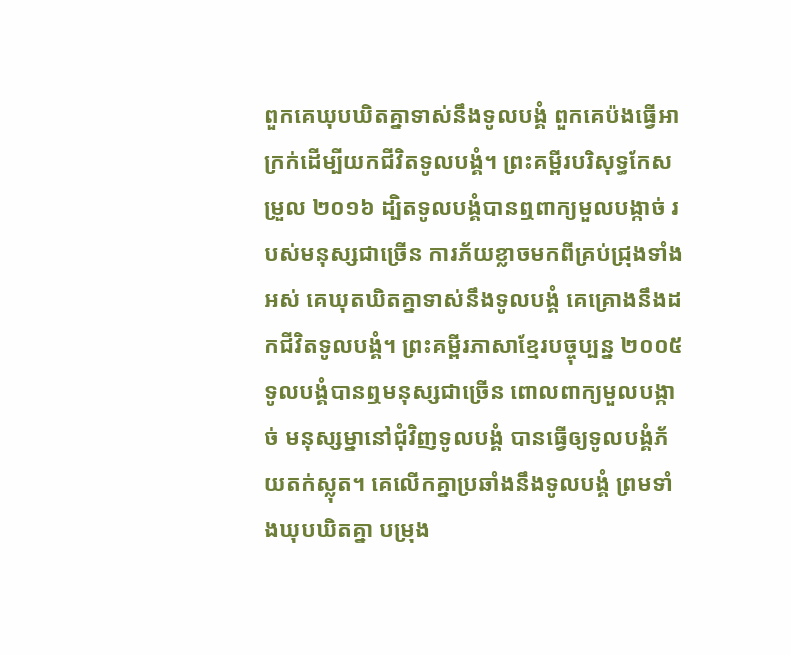ពួកគេឃុបឃិតគ្នាទាស់នឹងទូលបង្គំ ពួកគេប៉ងធ្វើអាក្រក់ដើម្បីយកជីវិតទូលបង្គំ។ ព្រះគម្ពីរបរិសុទ្ធកែសម្រួល ២០១៦ ដ្បិតទូលបង្គំបានឮពាក្យមួលបង្កាច់ របស់មនុស្សជាច្រើន ការភ័យខ្លាចមកពីគ្រប់ជ្រុងទាំងអស់ គេឃុតឃិតគ្នាទាស់នឹងទូលបង្គំ គេគ្រោងនឹងដកជីវិតទូលបង្គំ។ ព្រះគម្ពីរភាសាខ្មែរបច្ចុប្បន្ន ២០០៥ ទូលបង្គំបានឮមនុស្សជាច្រើន ពោលពាក្យមួលបង្កាច់ មនុស្សម្នានៅជុំវិញទូលបង្គំ បានធ្វើឲ្យទូលបង្គំភ័យតក់ស្លុត។ គេលើកគ្នាប្រឆាំងនឹងទូលបង្គំ ព្រមទាំងឃុបឃិតគ្នា បម្រុង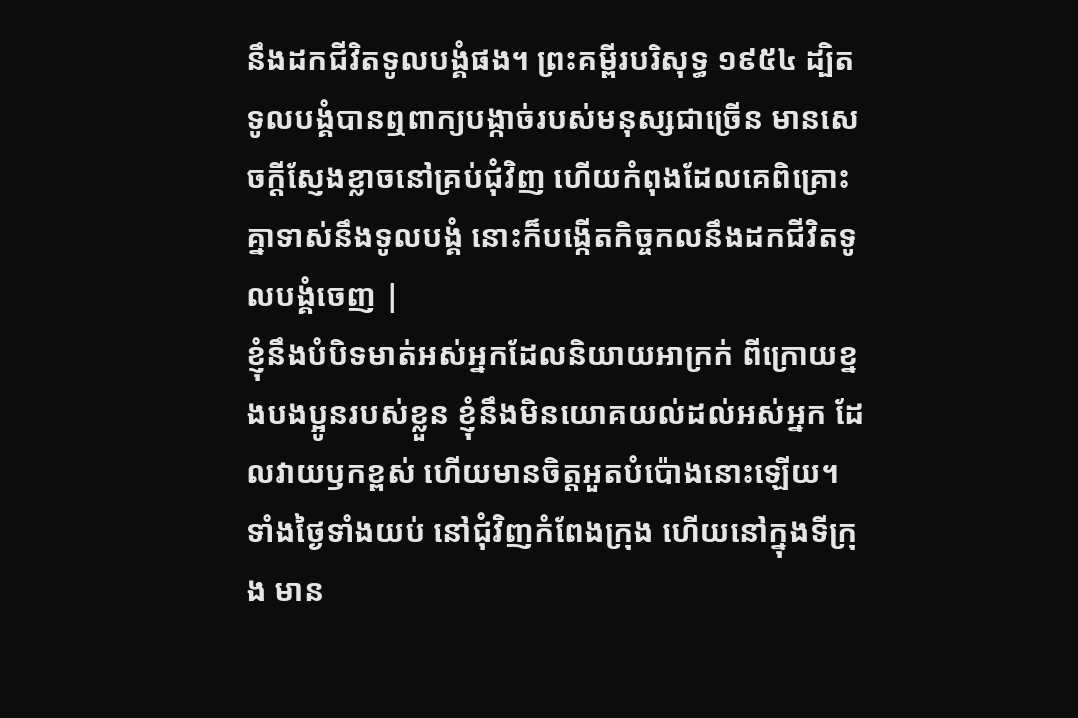នឹងដកជីវិតទូលបង្គំផង។ ព្រះគម្ពីរបរិសុទ្ធ ១៩៥៤ ដ្បិតទូលបង្គំបានឮពាក្យបង្កាច់របស់មនុស្សជាច្រើន មានសេចក្ដីស្ញែងខ្លាចនៅគ្រប់ជុំវិញ ហើយកំពុងដែលគេពិគ្រោះគ្នាទាស់នឹងទូលបង្គំ នោះក៏បង្កើតកិច្ចកលនឹងដកជីវិតទូលបង្គំចេញ |
ខ្ញុំនឹងបំបិទមាត់អស់អ្នកដែលនិយាយអាក្រក់ ពីក្រោយខ្នងបងប្អូនរបស់ខ្លួន ខ្ញុំនឹងមិនយោគយល់ដល់អស់អ្នក ដែលវាយឫកខ្ពស់ ហើយមានចិត្តអួតបំប៉ោងនោះឡើយ។
ទាំងថ្ងៃទាំងយប់ នៅជុំវិញកំពែងក្រុង ហើយនៅក្នុងទីក្រុង មាន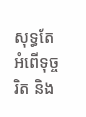សុទ្ធតែអំពើទុច្ចរិត និង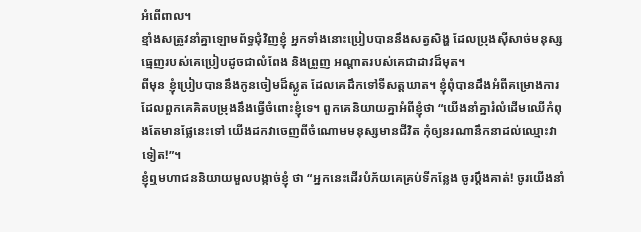អំពើពាល។
ខ្មាំងសត្រូវនាំគ្នាឡោមព័ទ្ធជុំវិញខ្ញុំ អ្នកទាំងនោះប្រៀបបាននឹងសត្វសិង្ហ ដែលប្រុងស៊ីសាច់មនុស្ស ធ្មេញរបស់គេប្រៀបដូចជាលំពែង និងព្រួញ អណ្ដាតរបស់គេជាដាវដ៏មុត។
ពីមុន ខ្ញុំប្រៀបបាននឹងកូនចៀមដ៏ស្លូត ដែលគេដឹកទៅទីសត្តឃាត។ ខ្ញុំពុំបានដឹងអំពីគម្រោងការ ដែលពួកគេគិតបម្រុងនឹងធ្វើចំពោះខ្ញុំទេ។ ពួកគេនិយាយគ្នាអំពីខ្ញុំថា “យើងនាំគ្នារំលំដើមឈើកំពុងតែមានផ្លែនេះទៅ យើងដកវាចេញពីចំណោមមនុស្សមានជីវិត កុំឲ្យនរណានឹកនាដល់ឈ្មោះវាទៀត!”។
ខ្ញុំឮមហាជននិយាយមួលបង្កាច់ខ្ញុំ ថា “អ្នកនេះដើរបំភ័យគេគ្រប់ទីកន្លែង ចូរប្ដឹងគាត់! ចូរយើងនាំ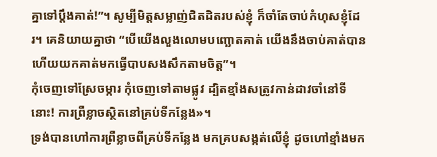គ្នាទៅប្ដឹងគាត់!”។ សូម្បីមិត្តសម្លាញ់ជិតដិតរបស់ខ្ញុំ ក៏ចាំតែចាប់កំហុសខ្ញុំដែរ។ គេនិយាយគ្នាថា “បើយើងលួងលោមបញ្ឆោតគាត់ យើងនឹងចាប់គាត់បាន ហើយយកគាត់មកធ្វើបាបសងសឹកតាមចិត្ត”។
កុំចេញទៅស្រែចម្ការ កុំចេញទៅតាមផ្លូវ ដ្បិតខ្មាំងសត្រូវកាន់ដាវចាំនៅទីនោះ! ការព្រឺខ្លាចស្ថិតនៅគ្រប់ទីកន្លែង»។
ទ្រង់បានហៅការព្រឺខ្លាចពីគ្រប់ទីកន្លែង មកគ្របសង្កត់លើខ្ញុំ ដូចហៅខ្មាំងមក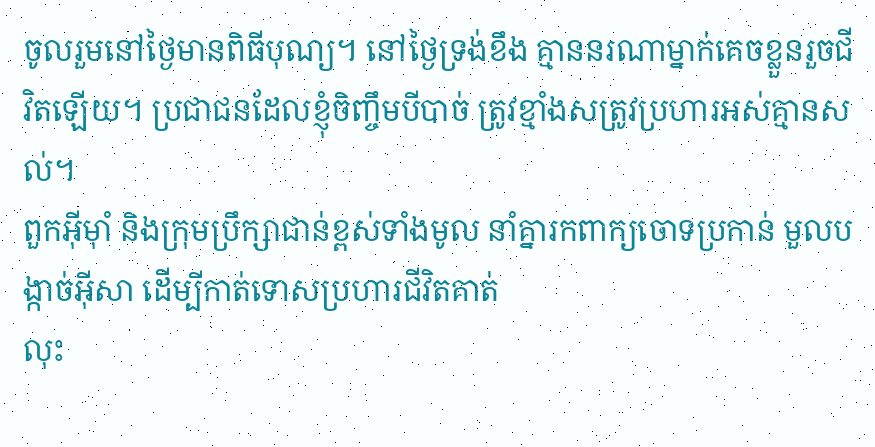ចូលរួមនៅថ្ងៃមានពិធីបុណ្យ។ នៅថ្ងៃទ្រង់ខឹង គ្មាននរណាម្នាក់គេចខ្លួនរួចជីវិតឡើយ។ ប្រជាជនដែលខ្ញុំចិញ្ចឹមបីបាច់ ត្រូវខ្មាំងសត្រូវប្រហារអស់គ្មានសល់។
ពួកអ៊ីមុាំ និងក្រុមប្រឹក្សាជាន់ខ្ពស់ទាំងមូល នាំគ្នារកពាក្យចោទប្រកាន់ មួលបង្កាច់អ៊ីសា ដើម្បីកាត់ទោសប្រហារជីវិតគាត់
លុះ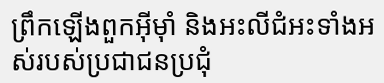ព្រឹកឡើងពួកអ៊ីមុាំ និងអះលីជំអះទាំងអស់របស់ប្រជាជនប្រជុំ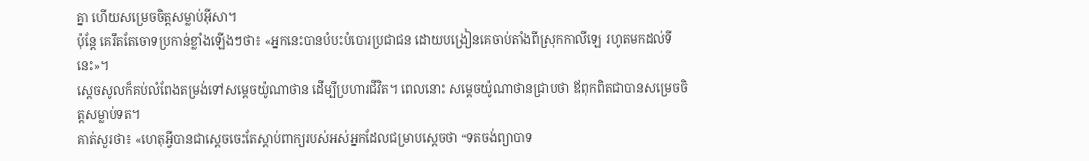គ្នា ហើយសម្រេចចិត្ដសម្លាប់អ៊ីសា។
ប៉ុន្តែ គេរឹតតែចោទប្រកាន់ខ្លាំងឡើងៗថា៖ «អ្នកនេះបានបំបះបំបោរប្រជាជន ដោយបង្រៀនគេចាប់តាំងពីស្រុកកាលីឡេ រហូតមកដល់ទីនេះ»។
ស្តេចសូលក៏គប់លំពែងតម្រង់ទៅសម្តេចយ៉ូណាថាន ដើម្បីប្រហារជីវិត។ ពេលនោះ សម្តេចយ៉ូណាថានជ្រាបថា ឪពុកពិតជាបានសម្រេចចិត្តសម្លាប់ទត។
គាត់សួរថា៖ «ហេតុអ្វីបានជាស្តេចចេះតែស្តាប់ពាក្យរបស់អស់អ្នកដែលជម្រាបស្តេចថា “ទតចង់ព្យាបាទ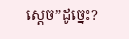ស្តេច”ដូច្នេះ?